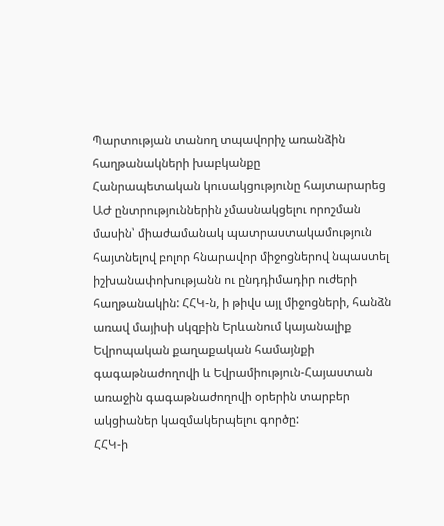Պարտության տանող տպավորիչ առանձին հաղթանակների խաբկանքը
Հանրապետական կուսակցությունը հայտարարեց ԱԺ ընտրություններին չմասնակցելու որոշման մասին՝ միաժամանակ պատրաստակամություն հայտնելով բոլոր հնարավոր միջոցներով նպաստել իշխանափոխությանն ու ընդդիմադիր ուժերի հաղթանակին: ՀՀԿ-ն, ի թիվս այլ միջոցների, հանձն առավ մայիսի սկզբին Երևանում կայանալիք Եվրոպական քաղաքական համայնքի գագաթնաժողովի և Եվրամիություն-Հայաստան առաջին գագաթնաժողովի օրերին տարբեր ակցիաներ կազմակերպելու գործը:
ՀՀԿ-ի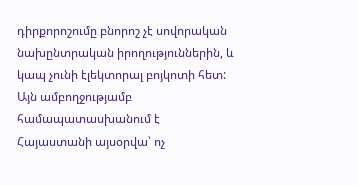դիրքորոշումը բնորոշ չէ սովորական նախընտրական իրողություններին, և կապ չունի էլեկտորալ բոյկոտի հետ: Այն ամբողջությամբ համապատասխանում է Հայաստանի այսօրվա՝ ոչ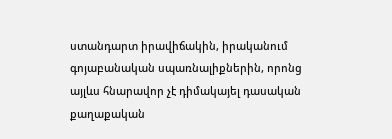ստանդարտ իրավիճակին, իրականում գոյաբանական սպառնալիքներին, որոնց այլևս հնարավոր չէ դիմակայել դասական քաղաքական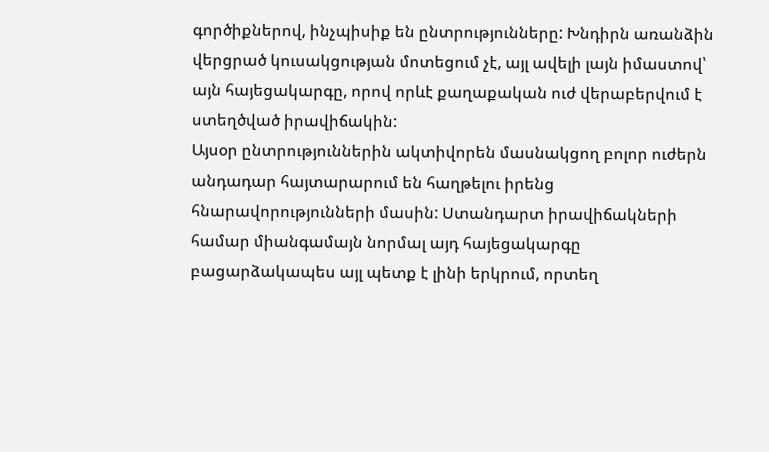գործիքներով, ինչպիսիք են ընտրությունները: Խնդիրն առանձին վերցրած կուսակցության մոտեցում չէ, այլ ավելի լայն իմաստով՝ այն հայեցակարգը, որով որևէ քաղաքական ուժ վերաբերվում է ստեղծված իրավիճակին:
Այսօր ընտրություններին ակտիվորեն մասնակցող բոլոր ուժերն անդադար հայտարարում են հաղթելու իրենց հնարավորությունների մասին: Ստանդարտ իրավիճակների համար միանգամայն նորմալ այդ հայեցակարգը բացարձակապես այլ պետք է լինի երկրում, որտեղ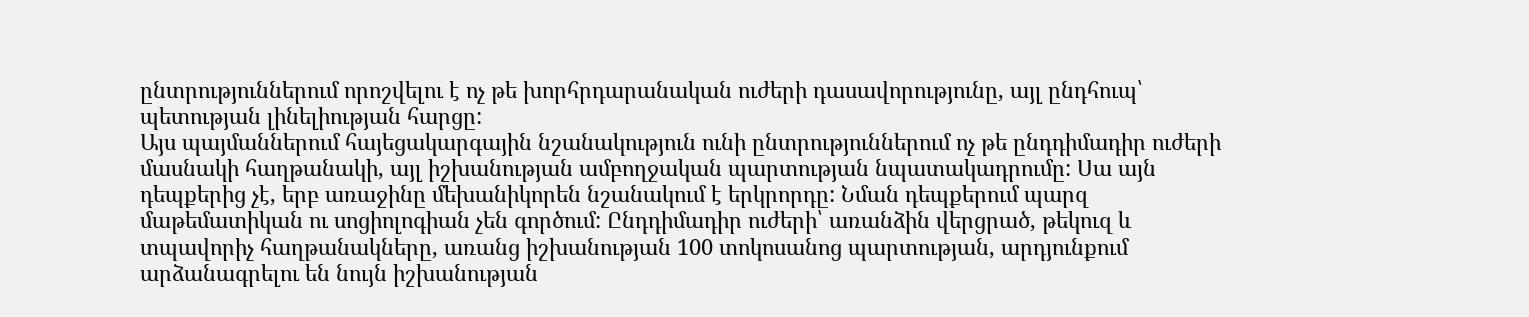ընտրություններում որոշվելու է ոչ թե խորհրդարանական ուժերի դասավորությունը, այլ ընդհուպ՝ պետության լինելիության հարցը:
Այս պայմաններում հայեցակարգային նշանակություն ունի ընտրություններում ոչ թե ընդդիմադիր ուժերի մասնակի հաղթանակի, այլ իշխանության ամբողջական պարտության նպատակադրումը: Սա այն դեպքերից չէ, երբ առաջինը մեխանիկորեն նշանակում է երկրորդը: Նման դեպքերում պարզ մաթեմատիկան ու սոցիոլոգիան չեն գործում: Ընդդիմադիր ուժերի՝ առանձին վերցրած, թեկուզ և տպավորիչ հաղթանակները, առանց իշխանության 100 տոկոսանոց պարտության, արդյունքում արձանագրելու են նույն իշխանության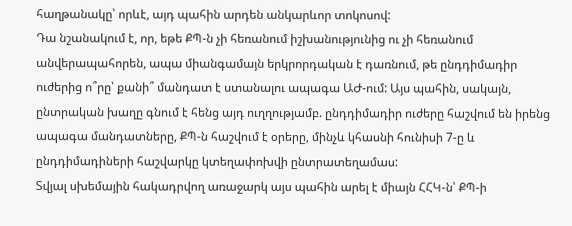հաղթանակը՝ որևէ, այդ պահին արդեն անկարևոր տոկոսով:
Դա նշանակում է, որ, եթե ՔՊ-ն չի հեռանում իշխանությունից ու չի հեռանում անվերապահորեն, ապա միանգամայն երկրորդական է դառնում, թե ընդդիմադիր ուժերից ո՞րը՝ քանի՞ մանդատ է ստանալու ապագա ԱԺ-ում: Այս պահին, սակայն, ընտրական խաղը գնում է հենց այդ ուղղությամբ. ընդդիմադիր ուժերը հաշվում են իրենց ապագա մանդատները, ՔՊ-ն հաշվում է օրերը, մինչև կհասնի հունիսի 7-ը և ընդդիմադիների հաշվարկը կտեղափոխվի ընտրատեղամաս:
Տվյալ սխեմային հակադրվող առաջարկ այս պահին արել է միայն ՀՀԿ-ն՝ ՔՊ-ի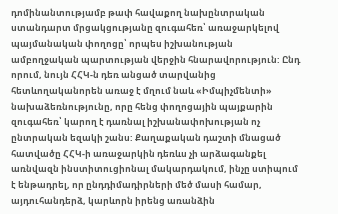դոմինանտությամբ թափ հավաքող նախընտրական ստանդարտ մրցակցությանը զուգահեռ՝ առաջարկելով պայմանական փողոցը՝ որպես իշխանության ամբողջական պարտության վերջին հնարավորություն: Ընդ որում, նույն ՀՀԿ-ն դեռ անցած տարվանից հետևողականորեն առաջ է մղում նաև «Իմպիչմենտի» նախաձեռնությունը, որը հենց փողոցային պայքարին զուգահեռ՝ կարող է դառնալ իշխանափոխության ոչ ընտրական եզակի շանս: Քաղաքական դաշտի մնացած հատվածը ՀՀԿ-ի առաջարկին դեռևս չի արձագանքել առնվազն ինստիտուցիոնալ մակարդակում, ինչը ստիպում է ենթադրել, որ ընդդիմադիրների մեծ մասի համար, այդուհանդերձ, կարևորն իրենց առանձին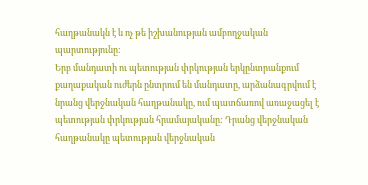հաղթանակն է և ոչ թե իշխանության ամբողջական պարտությունը:
Երբ մանդատի ու պետության փրկության երկընտրանքում քաղաքական ուժերն ընտրում են մանդատը, արձանագրվում է նրանց վերջնական հաղթանակը, ում պատճառով առաջացել է պետության փրկության հրամայականը: Դրանց վերջնական հաղթանակը պետության վերջնական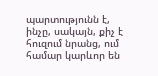պարտությունն է, ինչը, սակայն, քիչ է հուզում նրանց, ում համար կարևոր են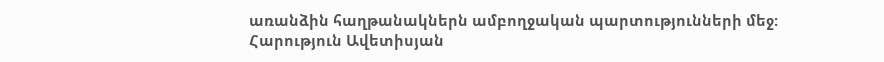առանձին հաղթանակներն ամբողջական պարտությունների մեջ:
Հարություն Ավետիսյան